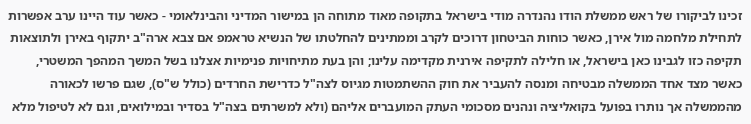זכינו לביקורו של ראש ממשלת הודו נהנדרה מודי בישראל בתקופה מאוד מתוחה הן במישור המדיני והבינלאומי - כאשר עוד היינו ערב אפשרות לתחילת מלחמה מול אירן, כאשר כוחות הביטחון דרוכים לקרב וממתינים להחלטתו של הנשיא טראמפ אם צבא ארה"ב יתקוף באירן ולתוצאות תקיפה כזו לגבינו כאן בישראל, או חלילה לתקיפה אירנית מקדימה עלינו; והן בעת מתיחויות פנימיות אצלנו בשל המשך המהפך המשטרי, כאשר מצד אחד הממשלה מבטיחה ומנסה להעביר את חוק ההשתמטות מגיוס לצה"ל כדרישת החרדים (כולל ש"ס), שגם פרשו לכאורה מהממשלה אך נותרו בפועל בקואליציה ונהנים מסכומי העתק המועברים אליהם (ולא למשרתים בצה"ל בסדיר ובמילואים, וגם לא לטיפול מלא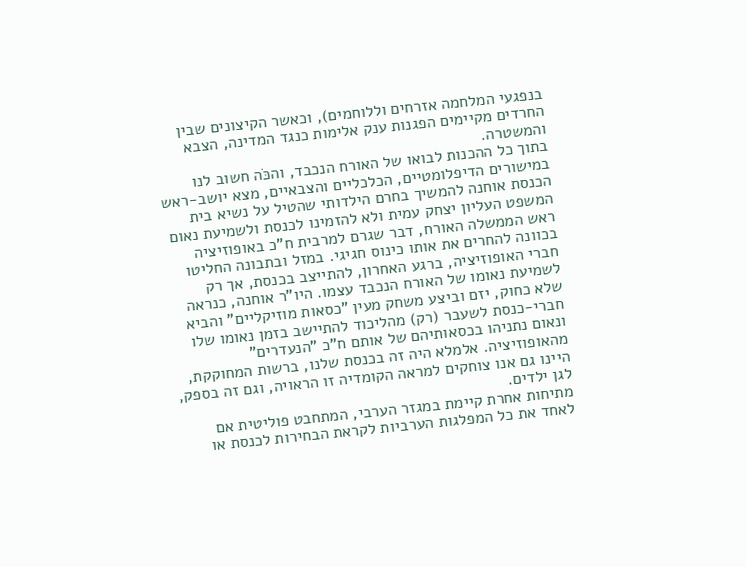בנפגעי המלחמה אזרחים וללוחמים), וכאשר הקיצונים שבין החרדים מקיימים הפגנות ענק אלימות כנגד המדינה, הצבא והמשטרה.
בתוך כל ההכנות לבואו של האורח הנכבד, והכֹּה חשוב לנו במישורים הדיפלומטיים, הכלכליים והצבאיים, מצא יושב-ראש הכנסת אוחנה להמשיך בחרם הילדותי שהטיל על נשיא בית המשפט העליון יצחק עמית ולא להזמינו לכנסת ולשמיעת נאום ראש הממשלה האורח, דבר שגרם למרבית ח"כ באופוזיציה בכוונה להחרים את אותו כינוס חגיגי. במזל ובתבונה החליטו חברי האופוזיציה, ברגע האחרון, להתייצב בכנסת, אך רק לשמיעת נאומו של האורח הנכבד עצמו. היו"ר אוחנה, כנראה שלא כחוק, יזם וביצע משחק מעין "כסאות מוזיקליים" והביא חברי-כנסת לשעבר (רק) מהליכוד להתיישב בזמן נאומו שלו ונאום נתניהו בכסאותיהם של אותם ח"כ "הנעדרים" מהאופוזיציה. אלמלא היה זה בכנסת שלנו, ברשות המחוקקת, היינו גם אנו צוחקים למראה הקומדיה זו הראויה, וגם זה בספק, לגן ילדים.
מתיחות אחרת קיימת במגזר הערבי, המתחבט פוליטית אם לאחד את כל המפלגות הערביות לקראת הבחירות לכנסת או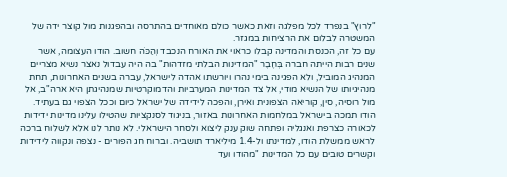"לרוץ" בנפרד לכל מפלגה וזאת כאשר כולם מאוחדים בהתרסה ובהפגנות מול קוצר ידה של המשטרה לבלום את הרציחות במגזר.
עם כל זה, הכנסת והמדינה קבלו כראוי את האורח הנכבד וְהַכֹּה חשוב. הודו העצומה, אשר שנים רבות הייתה חברה בְּחֶבֶר "המדינות הבלתי מזדהות" בה היה עבדול נאצר נשיא מצריים המנהיג המוביל, ולא הפגינה בימי נהרו ויורשתו אהדה לישראל, עברה בשנים האחרונות, תחת מנהיגיותו של הנשיא מודי, אל צד המדינות המערביות והדמוקרטיות שמנהיגתן היא ארה"ב, אל מול רוסיה, סין, קוריאה הצפונית ואירן, והפכה לידידה של ישראל כיום וככל הצפוי גם בעתיד. הודו תמכה בישראל במלחמות האחרונות באזור, בניגוד לסנקציות שהטילו עלינו מדינות ידידות לכאורה כצרפת ואנגליה ופתחה שוק ענק ליצוא ולסחר הישראלי. לא נותר לנו אלא לשלוח ברכה לראש ממשלת הודו, למדינתו ול-1.4 מיליארד תושביה. וברוח חג הפורים - נצפה ונקווה לידידות וקשרים טובים עם כל המדינות "מהודו ועד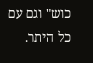כוש" וגם עם כל היתר.